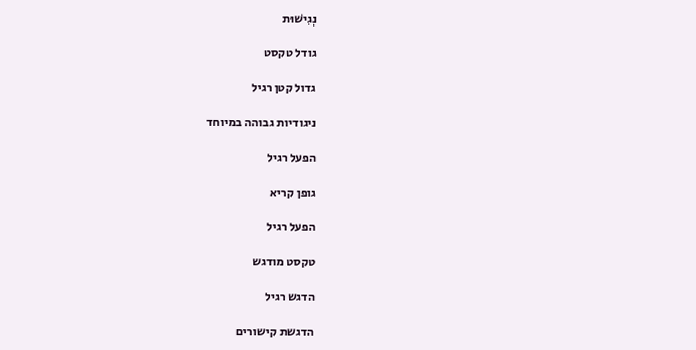נְגִישׁוּת

גודל טקסט

גדול קטן רגיל

ניגודיות גבוהה במיוחד

הפעל רגיל

גופן קריא

הפעל רגיל

טקסט מודגש

הדגש רגיל

הדגשת קישורים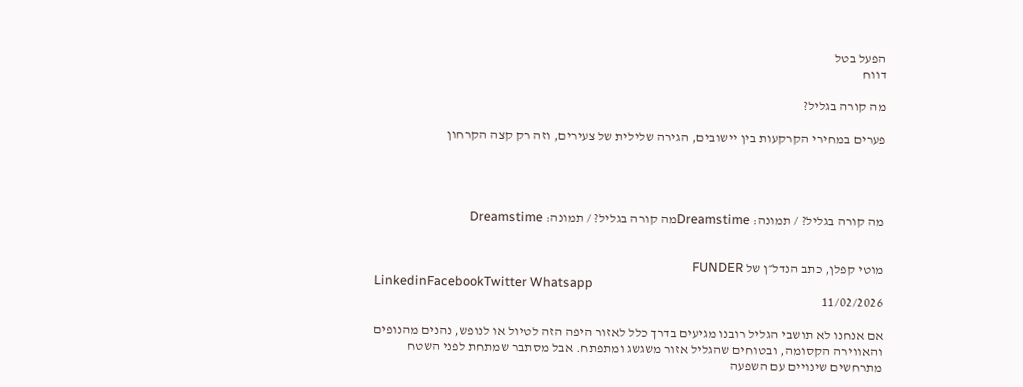הפעל בטל
דווח

מה קורה בגליל?

פערים במחירי הקרקעות בין יישובים, הגירה שלילית של צעירים, וזה רק קצה הקרחון




מה קורה בגליל? / תמונה: Dreamstimeמה קורה בגליל? / תמונה: Dreamstime


מוטי קפלן, כתב הנדל״ן של FUNDER
LinkedinFacebookTwitter Whatsapp
11/02/2026

אם אנחנו לא תושבי הגליל רובנו מגיעים בדרך כלל לאזור היפה הזה לטיול או לנופש, נהנים מהנופים והאווירה הקסומה, ובטוחים שהגליל אזור משגשג ומתפתח. אבל מסתבר שמתחת לפני השטח מתרחשים שינויים עם השפעה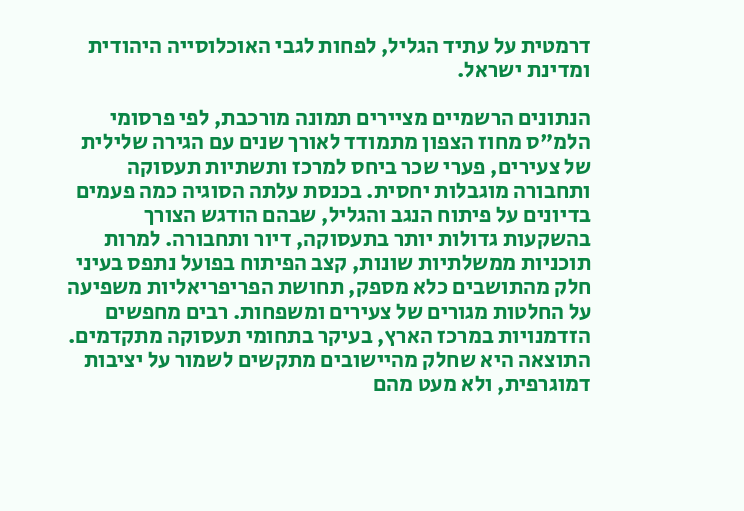דרמטית על עתיד הגליל, לפחות לגבי האוכלוסייה היהודית ומדינת ישראל.

הנתונים הרשמיים מציירים תמונה מורכבת, לפי פרסומי הלמ"ס מחוז הצפון מתמודד לאורך שנים עם הגירה שלילית של צעירים, פערי שכר ביחס למרכז ותשתיות תעסוקה ותחבורה מוגבלות יחסית. בכנסת עלתה הסוגיה כמה פעמים בדיונים על פיתוח הנגב והגליל, שבהם הודגש הצורך בהשקעות גדולות יותר בתעסוקה, דיור ותחבורה. למרות תוכניות ממשלתיות שונות, קצב הפיתוח בפועל נתפס בעיני חלק מהתושבים כלא מספק, תחושת הפריפריאליות משפיעה על החלטות מגורים של צעירים ומשפחות. רבים מחפשים הזדמנויות במרכז הארץ, בעיקר בתחומי תעסוקה מתקדמים. התוצאה היא שחלק מהיישובים מתקשים לשמור על יציבות דמוגרפית, ולא מעט מהם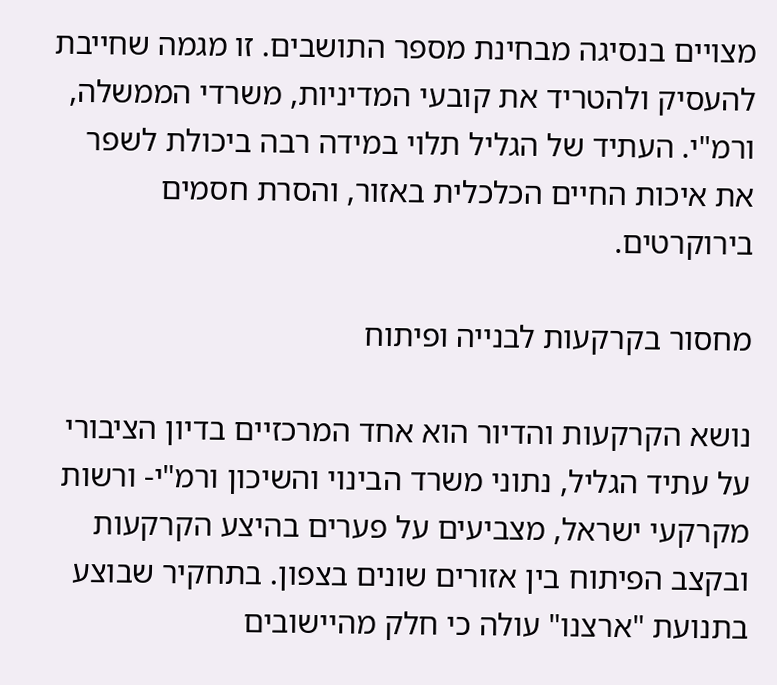מצויים בנסיגה מבחינת מספר התושבים. זו מגמה שחייבת להעסיק ולהטריד את קובעי המדיניות, משרדי הממשלה, ורמ"י. העתיד של הגליל תלוי במידה רבה ביכולת לשפר את איכות החיים הכלכלית באזור, והסרת חסמים בירוקרטים.

מחסור בקרקעות לבנייה ופיתוח

נושא הקרקעות והדיור הוא אחד המרכזיים בדיון הציבורי על עתיד הגליל, נתוני משרד הבינוי והשיכון ורמ"י- ורשות מקרקעי ישראל, מצביעים על פערים בהיצע הקרקעות ובקצב הפיתוח בין אזורים שונים בצפון. בתחקיר שבוצע בתנועת "ארצנו" עולה כי חלק מהיישובים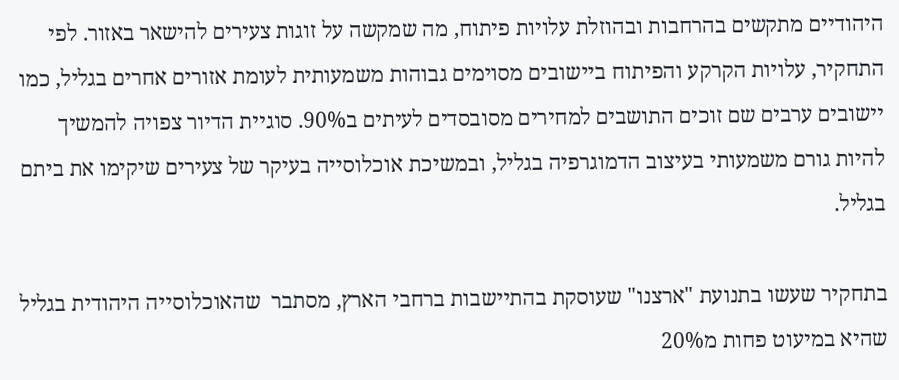היהודיים מתקשים בהרחבות ובהוזלת עלויות פיתוח, מה שמקשה על זוגות צעירים להישאר באזור. לפי התחקיר, עלויות הקרקע והפיתוח ביישובים מסוימים גבוהות משמעותית לעומת אזורים אחרים בגליל, כמו יישובים ערבים שם זוכים התושבים למחירים מסובסדים לעיתים ב90%. סוגיית הדיור צפויה להמשיך להיות גורם משמעותי בעיצוב הדמוגרפיה בגליל, ובמשיכת אוכלוסייה בעיקר של צעירים שיקימו את ביתם בגליל.

בתחקיר שעשו בתנועת "ארצנו" שעוסקת בהתיישבות ברחבי הארץ, מסתבר  שהאוכלוסייה היהודית בגליל שהיא במיעוט פחות מ20%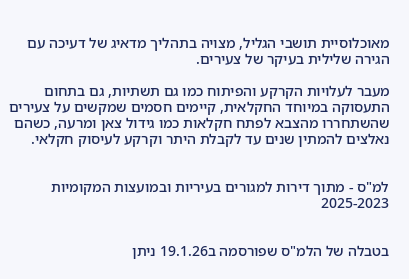מאוכלוסיית תושבי הגליל, מצויה בתהליך מדאיג של דעיכה עם הגירה שלילית בעיקר של צעירים.

מעבר לעלויות הקרקע והפיתוח כמו גם תשתיות, גם בתחום התעסוקה במיוחד החקלאית, קיימים חסמים שמקשים על צעירים שהשתחררו מהצבא לפתח חקלאות כמו גידול צאן ומרעה, כשהם נאלצים להמתין שנים עד לקבלת היתר וקרקע לעיסוק חקלאי.


למ"ס - מתוך דירות למגורים בעיריות ובמועצות המקומיות 2025-2023


בטבלה של הלמ"ס שפורסמה ב19.1.26 ניתן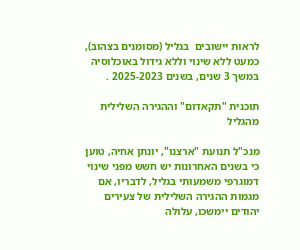לראות יישובים  בגליל (מסומנים בצהוב), כמעט ללא שינוי וללא גידול באוכלוסיה במשך 3 שנים, בשנים 2025-2023 .

תוכנית "תקאדום" וההגירה השלילית מהגליל

מנכ"ל תנועת "ארצנו", יונתן אחיה, טוען כי בשנים האחרונות יש חשש מפני שינוי דמוגרפי משמעותי בגליל, לדבריו, אם מגמות ההגירה השלילית של צעירים יהודים יימשכו, עלולה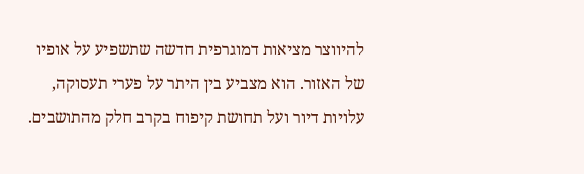להיווצר מציאות דמוגרפית חדשה שתשפיע על אופיו של האזור. הוא מצביע בין היתר על פערי תעסוקה, עלויות דיור ועל תחושת קיפוח בקרב חלק מהתושבים.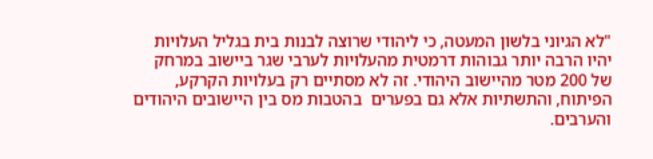"לא הגיוני בלשון המעטה, כי ליהודי שרוצה לבנות בית בגליל העלויות יהיו הרבה יותר גבוהות דרמטית מהעלויות לערבי שגר ביישוב במרחק של 200 מטר מהיישוב היהודי. זה לא מסתיים רק בעלויות הקרקע, הפיתוח, והתשתיות אלא גם בפערים  בהטבות מס בין היישובים היהודים והערבים.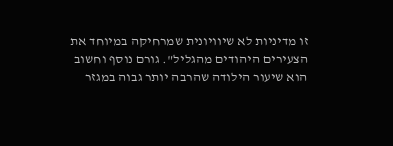זו מדיניות לא שיוויונית שמרחיקה במיוחד את הצעירים היהודים מהגליל". גורם נוסף וחשוב הוא שיעור הילודה שהרבה יותר גבוה במגזר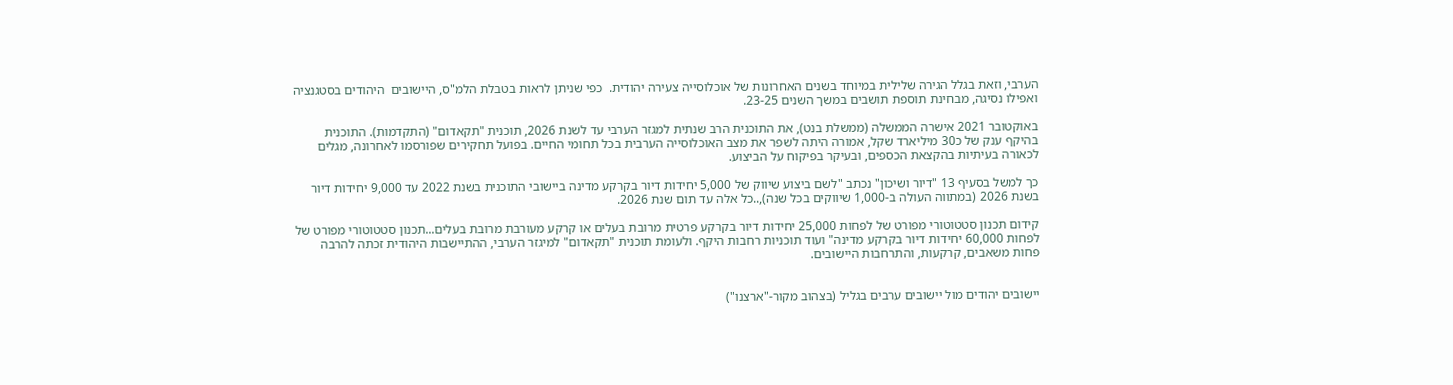הערבי, וזאת בגלל הגירה שלילית במיוחד בשנים האחרונות של אוכלוסייה צעירה יהודית.  כפי שניתן לראות בטבלת הלמ"ס, היישובים  היהודים בסטגנציה ואפילו נסיגה, מבחינת תוספת תושבים במשך השנים 23-25.

באוקטובר 2021 אישרה הממשלה (ממשלת בנט), את התוכנית הרב שנתית למגזר הערבי עד לשנת 2026, תוכנית "תקאדום" (התקדמות). התוכנית בהיקף ענק של כ30 מיליארד שקל, אמורה היתה לשפר את מצב האוכלוסייה הערבית בכל תחומי החיים. בפועל תחקירים שפורסמו לאחרונה, מגלים  לכאורה בעיתיות בהקצאת הכספים, ובעיקר בפיקוח על הביצוע.

כך למשל בסעיף 13 "דיור ושיכון" נכתב "לשם ביצוע שיווק של 5,000 יחידות דיור בקרקע מדינה ביישובי התוכנית בשנת 2022 עד 9,000 יחידות דיור בשנת 2026 (במתווה העולה ב-1,000 שיווקים בכל שנה),..כל אלה עד תום שנת 2026.

קידום תכנון סטטוטורי מפורט של לפחות 25,000 יחידות דיור בקרקע פרטית מרובת בעלים או קרקע מעורבת מרובת בעלים...תכנון סטטוטורי מפורט של לפחות 60,000 יחידות דיור בקרקע מדינה" ועוד תוכניות רחבות היקף. ולעומת תוכנית "תקאדום" למיגזר הערבי, ההתיישבות היהודית זכתה להרבה פחות משאבים, קרקעות, והתרחבות היישובים.


יישובים יהודים מול יישובים ערבים בגליל (בצהוב מקור-"ארצנו")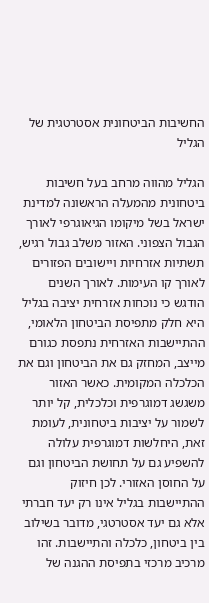החשיבות הביטחונית אסטרטגית של הגליל

הגליל מהווה מרחב בעל חשיבות ביטחונית מהמעלה הראשונה למדינת ישראל בשל מיקומו הגיאוגרפי לאורך הגבול הצפוני. האזור משלב גבול רגיש, תשתיות אזרחיות ויישובים הפזורים לאורך קו העימות. לאורך השנים הודגש כי נוכחות אזרחית יציבה בגליל היא חלק מתפיסת הביטחון הלאומי, ההתיישבות האזרחית נתפסת כגורם מייצב, המחזק גם את הביטחון וגם את הכלכלה המקומית. כאשר האזור משגשג דמוגרפית וכלכלית, קל יותר לשמור על יציבות ביטחונית, לעומת זאת, היחלשות דמוגרפית עלולה להשפיע גם על תחושת הביטחון וגם על החוסן האזורי. לכן חיזוק ההתיישבות בגליל אינו רק יעד חברתי אלא גם יעד אסטרטגי, מדובר בשילוב בין ביטחון, כלכלה והתיישבות. זהו מרכיב מרכזי בתפיסת ההגנה של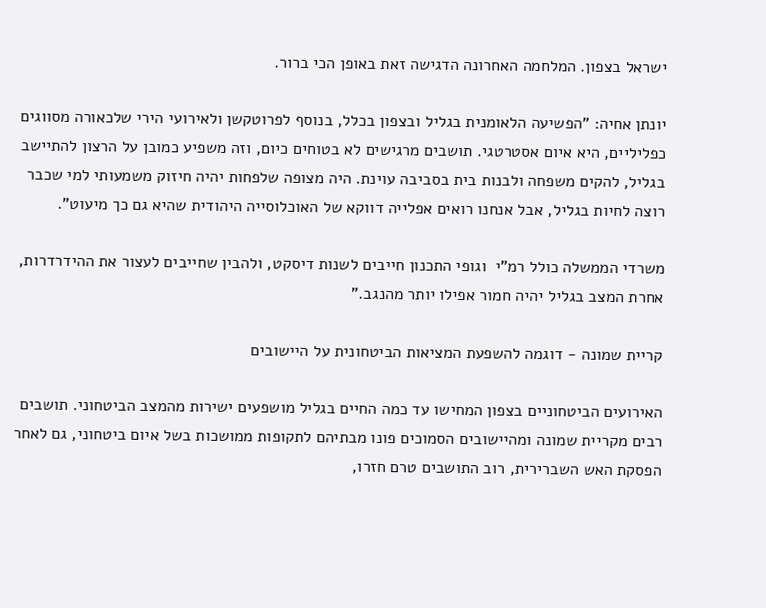ישראל בצפון. המלחמה האחרונה הדגישה זאת באופן הכי ברור.

יונתן אחיה: "הפשיעה הלאומנית בגליל ובצפון בכלל, בנוסף לפרוטקשן ולאירועי הירי שלכאורה מסווגים כפליליים, היא איום אסטרטגי. תושבים מרגישים לא בטוחים כיום, וזה משפיע כמובן על הרצון להתיישב בגליל, להקים משפחה ולבנות בית בסביבה עוינת. היה מצופה שלפחות יהיה חיזוק משמעותי למי שכבר רוצה לחיות בגליל, אבל אנחנו רואים אפלייה דווקא של האוכלוסייה היהודית שהיא גם כך מיעוט".

משרדי הממשלה כולל רמ"י  וגופי התכנון חייבים לשנות דיסקט, ולהבין שחייבים לעצור את ההידרדרות, אחרת המצב בגליל יהיה חמור אפילו יותר מהנגב."

קריית שמונה - דוגמה להשפעת המציאות הביטחונית על היישובים

האירועים הביטחוניים בצפון המחישו עד כמה החיים בגליל מושפעים ישירות מהמצב הביטחוני. תושבים רבים מקריית שמונה ומהיישובים הסמוכים פונו מבתיהם לתקופות ממושכות בשל איום ביטחוני, גם לאחר הפסקת האש השברירית, רוב התושבים טרם חזרו,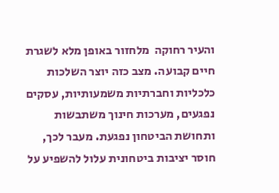והעיר רחוקה  מלחזור באופן מלא לשגרת חיים קבועה. מצב כזה יוצר השלכות כלכליות וחברתיות משמעותיות, עסקים נפגעים, מערכות חינוך משתבשות ותחושת הביטחון נפגעת. מעבר לכך, חוסר יציבות ביטחונית עלול להשפיע על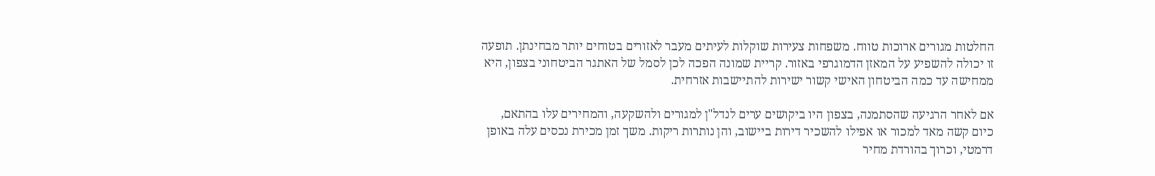החלטות מגורים ארוכות טווח. משפחות צעירות שוקלות לעיתים מעבר לאזורים בטוחים יותר מבחינתן. תופעה זו יכולה להשפיע על המאזן הדמוגרפי באזור. קריית שמונה הפכה לכן לסמל של האתגר הביטחוני בצפון, היא ממחישה עד כמה הביטחון האישי קשור ישירות להתיישבות אזרחית.

אם לאחר הרגיעה שהסתמנה, בצפון היו ביקושים ערים לנדל"ן למגורים ולהשקעה, והמחירים עלו בהתאם, כיום קשה מאד למכור או אפילו להשכיר דירות ביישוב, והן נותרות ריקות. משך זמן מכירת נכסים עלה באופן דרמטי, וכרוך בהורדת מחיר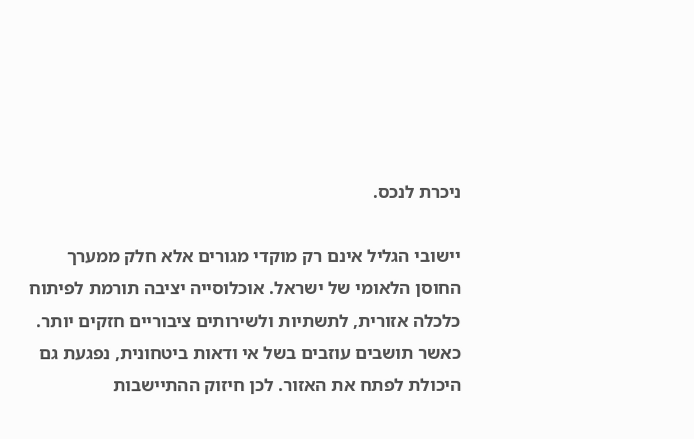ניכרת לנכס.

יישובי הגליל אינם רק מוקדי מגורים אלא חלק ממערך החוסן הלאומי של ישראל. אוכלוסייה יציבה תורמת לפיתוח כלכלה אזורית, לתשתיות ולשירותים ציבוריים חזקים יותר. כאשר תושבים עוזבים בשל אי ודאות ביטחונית, נפגעת גם היכולת לפתח את האזור. לכן חיזוק ההתיישבות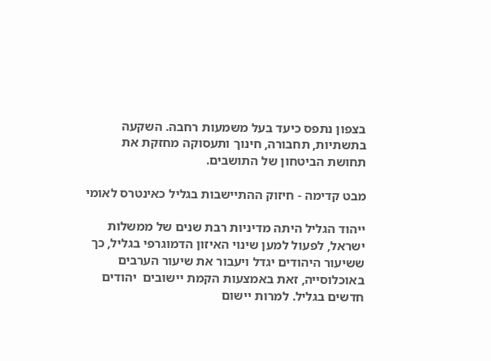בצפון נתפס כיעד בעל משמעות רחבה. השקעה בתשתיות, תחבורה, חינוך ותעסוקה מחזקת את תחושת הביטחון של התושבים.

מבט קדימה - חיזוק ההתיישבות בגליל כאינטרס לאומי

ייהוד הגליל היתה מדיניות רבת שנים של ממשלות ישראל, לפעול למען שינוי האיזון הדמוגרפי בגליל, כך ששיעור היהודים יגדל ויעבור את שיעור הערבים באוכלוסייה, זאת באמצעות הקמת יישובים  יהודים חדשים בגליל. למרות יישום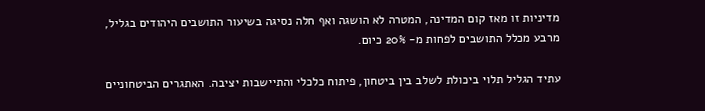מדיניות זו מאז קום המדינה, המטרה לא הושגה ואף חלה נסיגה בשיעור התושבים היהודים בגליל, מרבע מכלל התושבים לפחות מ- 20% כיום.

עתיד הגליל תלוי ביכולת לשלב בין ביטחון, פיתוח כלכלי והתיישבות יציבה. האתגרים הביטחוניים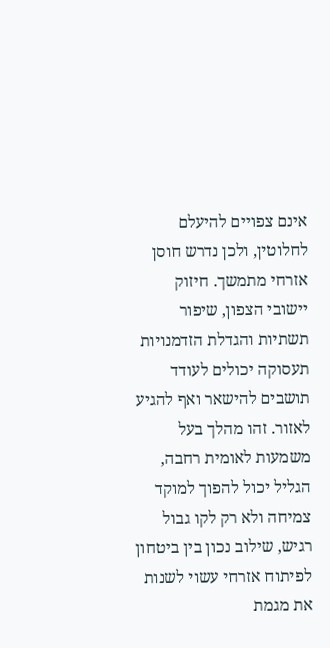אינם צפויים להיעלם לחלוטין, ולכן נדרש חוסן אזרחי מתמשך. חיזוק יישובי הצפון, שיפור תשתיות והגדלת הזדמנויות תעסוקה יכולים לעודד תושבים להישאר ואף להגיע לאזור. זהו מהלך בעל משמעות לאומית רחבה, הגליל יכול להפוך למוקד צמיחה ולא רק לקו גבול רגיש, שילוב נכון בין ביטחון לפיתוח אזרחי עשוי לשנות את מגמת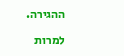ההגירה.

למרות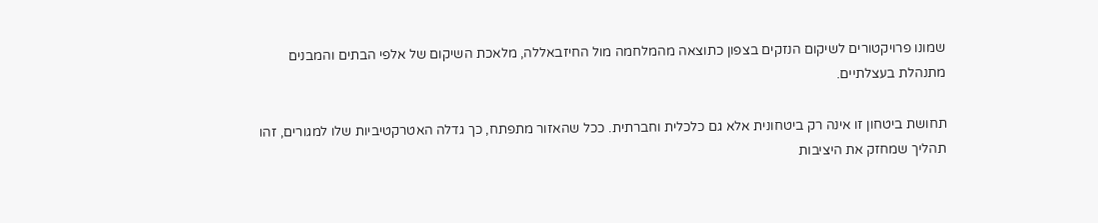שמונו פרויקטורים לשיקום הנזקים בצפון כתוצאה מהמלחמה מול החיזבאללה, מלאכת השיקום של אלפי הבתים והמבנים מתנהלת בעצלתיים.

תחושת ביטחון זו אינה רק ביטחונית אלא גם כלכלית וחברתית. ככל שהאזור מתפתח, כך גדלה האטרקטיביות שלו למגורים, זהו תהליך שמחזק את היציבות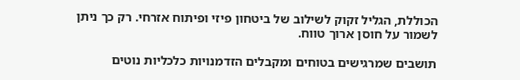הכוללת, הגליל זקוק לשילוב של ביטחון פיזי ופיתוח אזרחי. רק כך ניתן לשמור על חוסן ארוך טווח.

תושבים שמרגישים בטוחים ומקבלים הזדמנויות כלכליות נוטים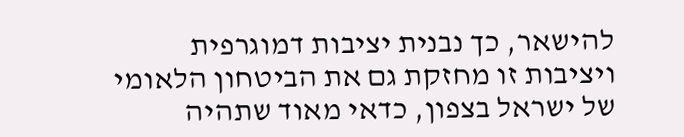להישאר, כך נבנית יציבות דמוגרפית  ויציבות זו מחזקת גם את הביטחון הלאומי של ישראל בצפון, כדאי מאוד שתהיה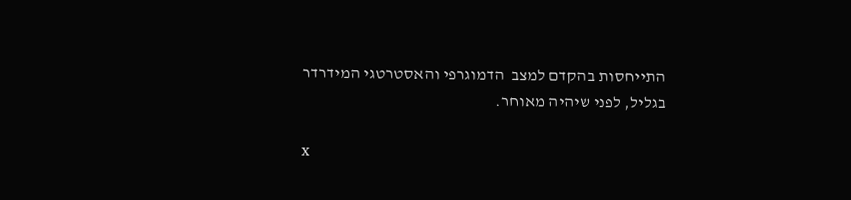התייחסות בהקדם למצב  הדמוגרפי והאסטרטגי המידרדר בגליל, לפני שיהיה מאוחר.

x